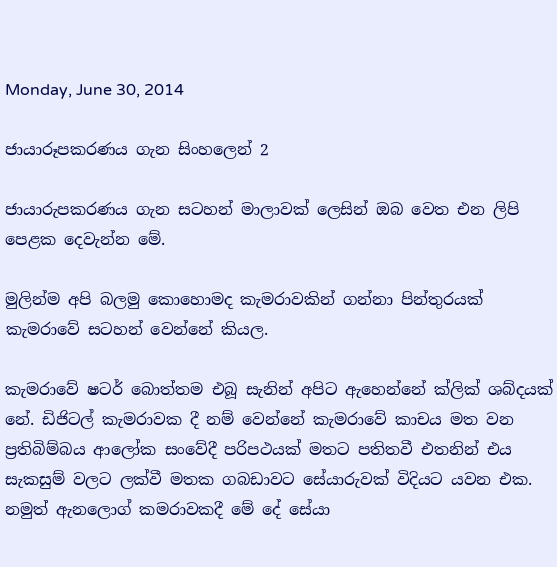Monday, June 30, 2014

ජායාරූපකරණය ගැන සිංහලෙන් 2

ජායාරුපකරණය ගැන සටහන් මාලාවක් ලෙසින් ඔබ වෙත එන ලිපි පෙළක දෙවැන්න මේ.

මුලින්ම අපි බලමු කොහොමද කැමරාවකින් ගන්නා පින්තුරයක් කැමරාවේ සටහන් වෙන්නේ කියල.

කැමරාවේ ෂටර් බොත්තම එබූ සැනින් අපිට ඇහෙන්නේ ක්ලික් ශබ්දයක් නේ. ඩිජිටල් කැමරාවක දී නම් වෙන්නේ කැමරාවේ කාචය මත වන ප්‍රතිබිම්බය ආලෝක සංවේදී පරිපථයක් මතට පතිතවී එතනින් එය සැකසුම් වලට ලක්වී මතක ගබඩාවට සේයාරුවක් විදියට යවන එක. නමුත් ඇනලොග් කමරාවකදී මේ දේ සේයා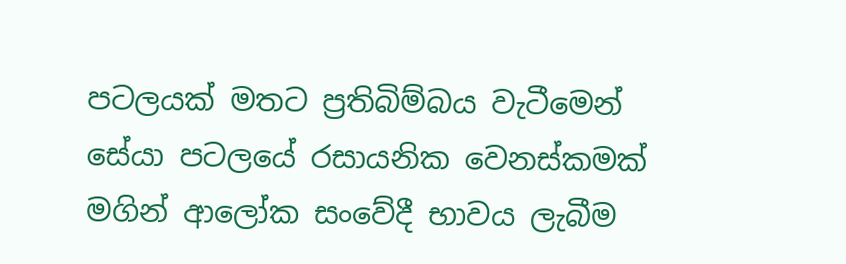පටලයක් මතට ප්‍රතිබිම්බය වැටීමෙන් සේයා පටලයේ රසායනික වෙනස්කමක් මගින් ආලෝක සංවේදී භාවය ලැබීම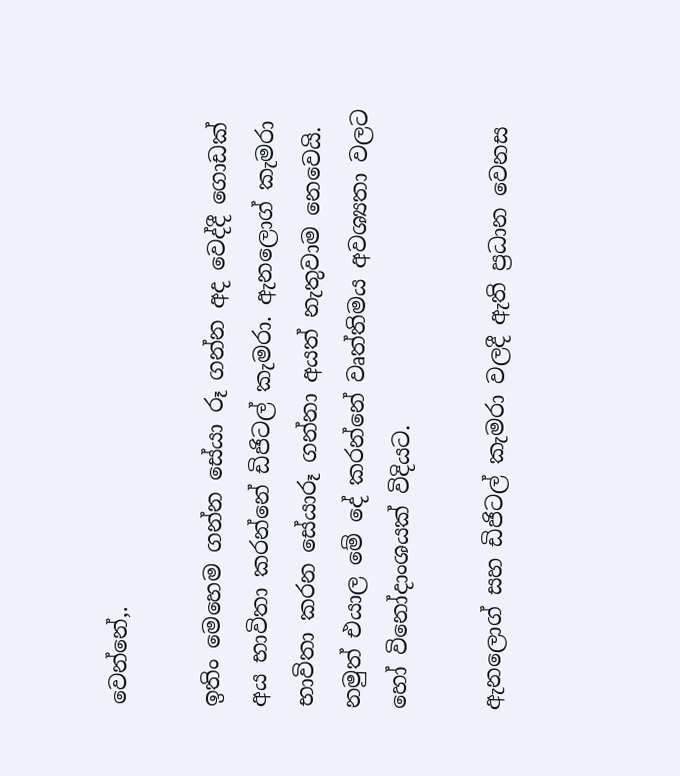වෙන්නේ,.

ඉතිං මෙහෙම ගන්න සේයා රූ ගන්න අද වෙද්දී ගොඩක් අය භාවිතා කරන්නේ ඩිජිටල් කැමරා. ඇනලොග් කැමරා භාවිතා කරන සේයාරූ ගන්නා අයත් නැතුවාම නෙවෙයි. නමුත් එයාල මේ දේ කරන්නේ වෘත්තිමය අවශ්‍යතා වලට හෝ විනෝදාංශයක් විදියට.

ඇනලොග් සහ ඩිජිටල් කැමරා වලදී ඇති ප්‍රධාන වෙනස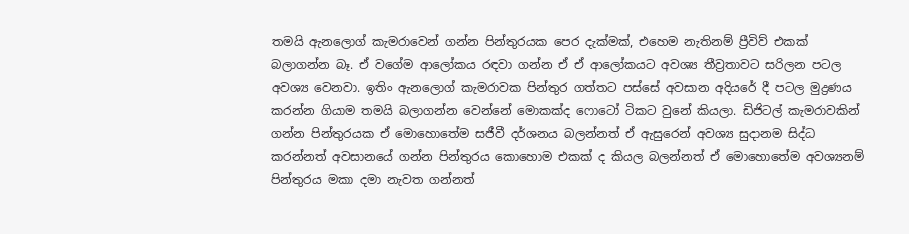තමයි ඇනලොග් කැමරාවෙන් ගන්න පින්තුරයක පෙර දැක්මක්, එහෙම නැතිනම් ප්‍රීවිව් එකක් බලාගන්න බෑ. ඒ වගේම ආලෝකය රඳවා ගන්න ඒ ඒ ආලෝකයට අවශ්‍ය තීව්‍රතාවට සරිලන පටල අවශ්‍ය වෙනවා. ඉතිං ඇනලොග් කැමරාවක පින්තුර ගත්තට පස්සේ අවසාන අදියරේ දී පටල මුද්‍රණය කරන්න ගියාම තමයි බලාගන්න වෙන්නේ මොකක්ද ෆොටෝ ටිකට වුනේ කියලා. ඩිජිටල් කැමරාවකින් ගන්න පින්තුරයක ඒ මොහොතේම සජීවී දර්ශනය බලන්නත් ඒ ඇසුරෙන් අවශ්‍ය සුදානම සිද්ධ කරන්නත් අවසානයේ ගන්න පින්තුරය කොහොම එකක් ද කියල බලන්නත් ඒ මොහොතේම අවශ්‍යනම් පින්තුරය මකා දමා නැවත ගන්නත්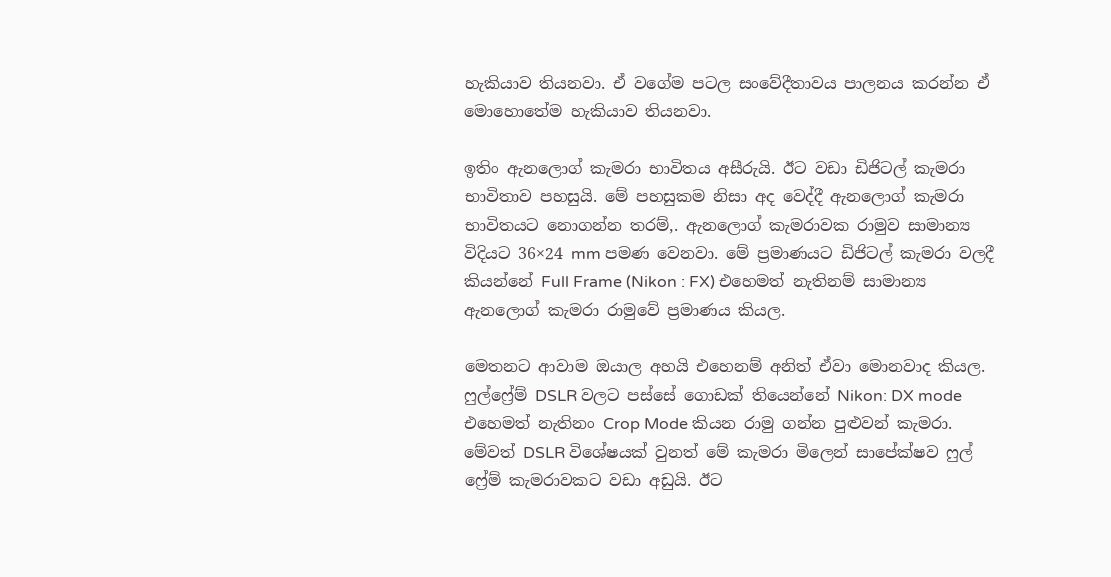හැකියාව තියනවා. ඒ වගේම පටල සංවේදීතාවය පාලනය කරන්න ඒ මොහොතේම හැකියාව තියනවා.

ඉතිං ඇනලොග් කැමරා භාවිතය අසීරුයි. ඊට වඩා ඩිජිටල් කැමරා භාවිතාව පහසුයි. මේ පහසුකම නිසා අද වෙද්දී ඇනලොග් කැමරා භාවිතයට නොගන්න තරම්,. ඇනලොග් කැමරාවක රාමුව සාමාන්‍ය විදියට 36×24 mm පමණ වෙනවා. මේ ප්‍රමාණයට ඩිජිටල් කැමරා වලදී කියන්නේ Full Frame (Nikon : FX) එහෙමත් නැතිනම් සාමාන්‍ය ඇනලොග් කැමරා රාමුවේ ප්‍රමාණය කියල.

මෙතනට ආවාම ඔයාල අහයි එහෙනම් අනිත් ඒවා මොනවාද කියල. ෆුල්ෆ්‍රේම් DSLR වලට පස්සේ ගොඩක් තියෙන්නේ Nikon: DX mode එහෙමත් නැතිනං Crop Mode කියන රාමු ගන්න පුළුවන් කැමරා. මේවත් DSLR විශේෂයක් වුනත් මේ කැමරා මිලෙන් සාපේක්ෂව ෆුල් ෆ්‍රේම් කැමරාවකට වඩා අඩුයි. ඊට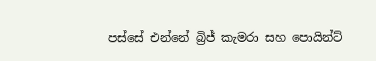පස්සේ එන්නේ බ්‍රිජ් කැමරා සහ පොයින්ට්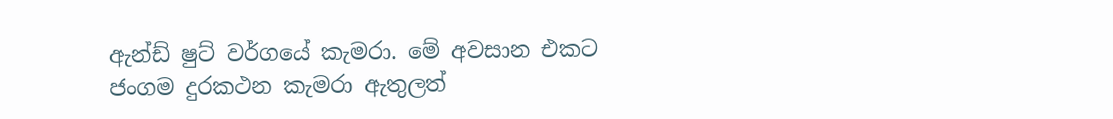ඇන්ඩ් ෂුට් වර්ගයේ කැමරා. මේ අවසාන එකට ජංගම දුරකථන කැමරා ඇතුලත්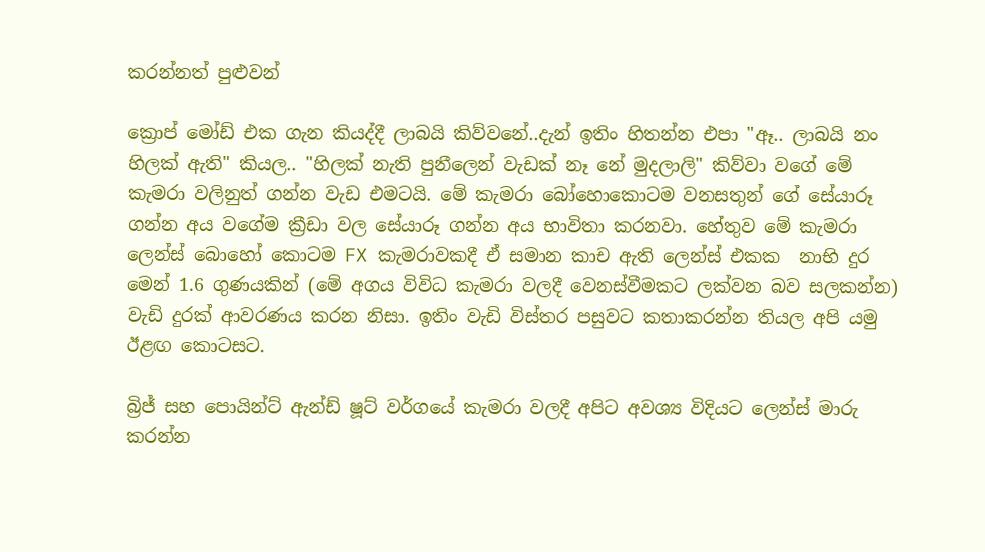කරන්නත් පුළුවන්

ක්‍රොප් මෝඩ් එක ගැන කියද්දී ලාබයි කිව්වනේ..දැන් ඉතිං හිතන්න එපා "ඈ.. ලාබයි නං හිලක් ඇති" කියල.. "හිලක් නැති පුනීලෙන් වැඩක් නෑ නේ මුදලාලි" කිව්වා වගේ මේ කැමරා වලිනුත් ගන්න වැඩ එමටයි. මේ කැමරා බෝහොකොටම වනසතුන් ගේ සේයාරූ ගන්න අය වගේම ක්‍රීඩා වල සේයාරූ ගන්න අය භාවිතා කරනවා. හේතුව මේ කැමරා ලෙන්ස් බොහෝ කොටම FX කැමරාවකදී ඒ සමාන කාච ඇති ලෙන්ස් එකක  නාභි දුර මෙන් 1.6 ගුණයකින් (මේ අගය විවිධ කැමරා වලදී වෙනස්වීමකට ලක්වන බව සලකන්න) වැඩි දුරක් ආවරණය කරන නිසා. ඉතිං වැඩි විස්තර පසුවට කතාකරන්න තියල අපි යමු ඊළඟ කොටසට.

බ්‍රිජ් සහ පොයින්ට් ඇන්ඩ් ෂූට් වර්ගයේ කැමරා වලදී අපිට අවශ්‍ය විදියට ලෙන්ස් මාරු කරන්න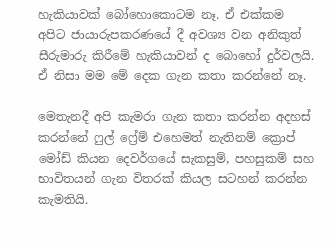හැකියාවක් බෝහොකොටම නෑ. ඒ එක්කම අපිට ජායාරුපකරණයේ දී අවශ්‍ය වන අනිකුත් සීරුමාරු කිරීමේ හැකියාවන් ද බොහෝ දුර්වලයි. ඒ නිසා මම මේ දෙක ගැන කතා කරන්නේ නෑ.

මෙතැනදී අපි කැමරා ගැන කතා කරන්න අදහස් කරන්නේ ෆුල් ෆ්‍රේම් එහෙමත් නැතිනම් ක්‍රොප් මෝඩ් කියන දෙවර්ගයේ සැකසුම්, පහසුකම් සහ භාවිතයන් ගැන විතරක් කියල සටහන් කරන්න කැමතියි.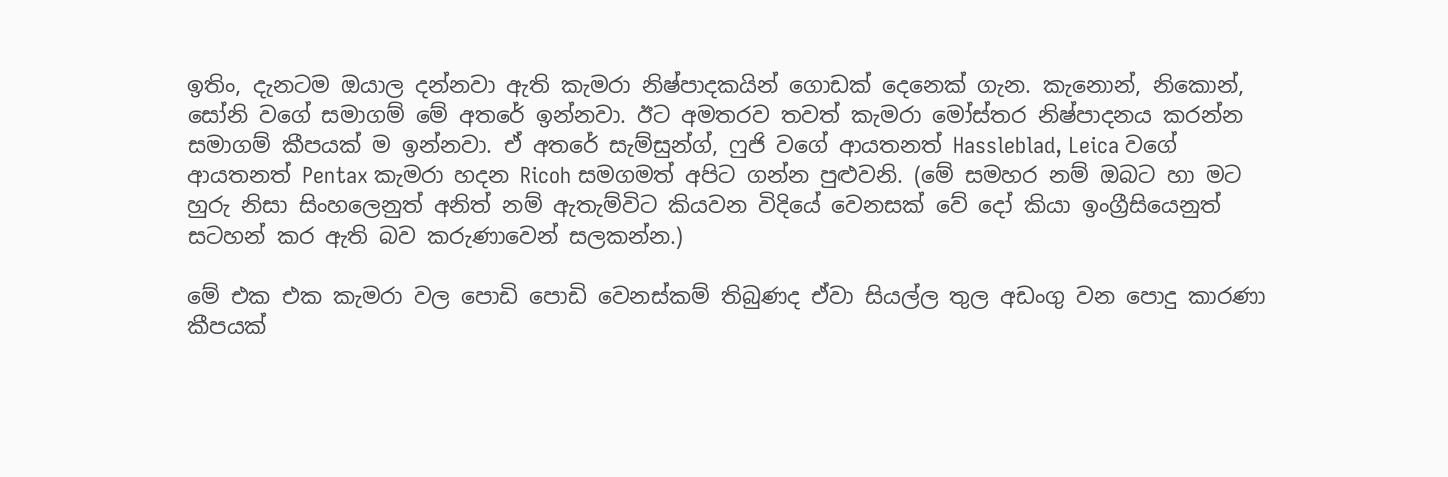ඉතිං, දැනටම ඔයාල දන්නවා ඇති කැමරා නිෂ්පාදකයින් ගොඩක් දෙනෙක් ගැන. කැනොන්, නිකොන්, සෝනි වගේ සමාගම් මේ අතරේ ඉන්නවා. ඊට අමතරව තවත් කැමරා මෝස්‌තර නිෂ්පාදනය කරන්න සමාගම් කීපයක් ම ඉන්නවා. ඒ අතරේ සැම්සුන්ග්, ෆුජි වගේ ආයතනත් Hassleblad, Leica වගේ ආයතනත් Pentax කැමරා හදන Ricoh සමගමත් අපිට ගන්න පුළුවනි. (මේ සමහර නම් ඔබට හා මට හුරු නිසා සිංහලෙනුත් අනිත් නම් ඇතැම්විට කියවන විදියේ වෙනසක් වේ දෝ කියා ඉංග්‍රීසියෙනුත් සටහන් කර ඇති බව කරුණාවෙන් සලකන්න.)

මේ එක එක කැමරා වල පොඩි පොඩි වෙනස්කම් තිබුණද ඒවා සියල්ල තුල අඩංගු වන පොදු කාරණා කීපයක්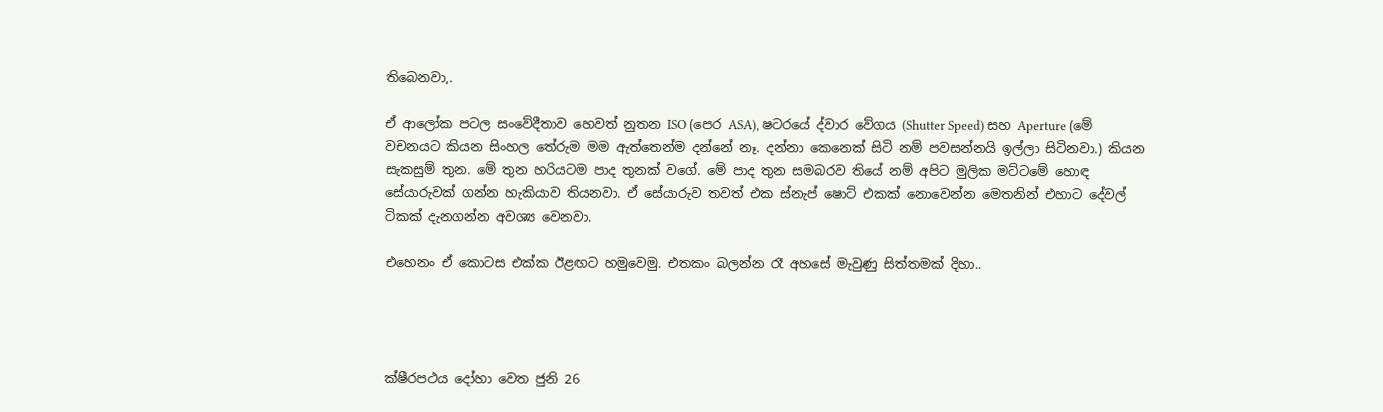තිබෙනවා,.

ඒ ආලෝක පටල සංවේදීතාව හෙවත් නුතන ISO (පෙර ASA), ෂටරයේ ද්වාර වේගය (Shutter Speed) සහ Aperture (මේ වචනයට කියන සිංහල තේරුම මම ඇත්තෙන්ම දන්නේ නෑ. දන්නා කෙනෙක් සිටි නම් පවසන්නයි ඉල්ලා සිටිනවා.) කියන සැකසුම් තුන. මේ තුන හරියටම පාද තුනක් වගේ. මේ පාද තුන සමබරව තියේ නම් අපිට මුලික මට්ටමේ හොඳ සේයාරුවක් ගන්න හැකියාව තියනවා. ඒ සේයාරුව තවත් එක ස්නැප් ෂොට් එකක් නොවෙන්න මෙතනින් එහාට දේවල් ටිකක් දැනගන්න අවශ්‍ය වෙනවා.

එහෙනං ඒ කොටස එක්ක ඊළඟට හමුවෙමු. එතකං බලන්න රෑ අහසේ මැවුණු සිත්තමක් දිහා..




ක්ෂීරපථය දෝහා වෙත ජුනි 26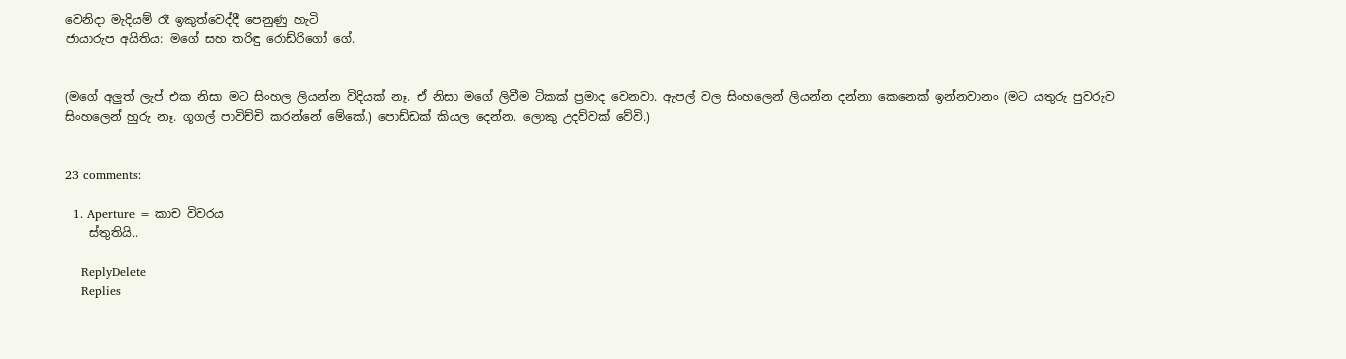වෙනිදා මැදියම් රෑ ඉකුත්වෙද්දී පෙනුණු හැටි
ජායාරුප අයිතිය: මගේ සහ තරිඳු රොඩ්රිගෝ ගේ.


(මගේ අලුත් ලැප් එක නිසා මට සිංහල ලියන්න විදියක් නෑ. ඒ නිසා මගේ ලිවීම ටිකක් ප්‍රමාද වෙනවා. ඇපල් වල සිංහලෙන් ලියන්න දන්නා කෙනෙක් ඉන්නවානං (මට යතුරු පුවරුව සිංහලෙන් හුරු නෑ. ගූගල් පාවිච්චි කරන්නේ මේකේ.) පොඩ්ඩක් කියල දෙන්න. ලොකු උදව්වක් වේවි.)


23 comments:

  1. Aperture = කාච විවරය
    ස්තුතියි..

    ReplyDelete
    Replies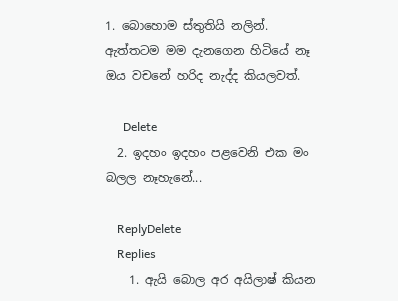1. බොහොම ස්තුතියි නලින්. ඇත්තටම මම දැනගෙන හිටියේ නෑ ඔය වචනේ හරිද නැද්ද කියලවත්.

      Delete
  2. ඉදහං ඉදහං පළවෙනි එක මං බලල නෑහැනේ...

    ReplyDelete
    Replies
    1. ඇයි බොල අර අයිලාෂ් කියන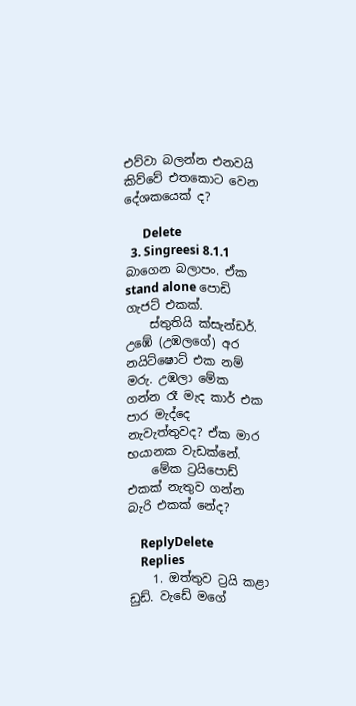එව්වා බලන්න එනවයි කිව්වේ එතකොට වෙන දේශකයෙක් ද?

      Delete
  3. Singreesi 8.1.1 බාගෙන බලාපං. ඒක stand alone පොඩි ගැජට් එකක්.
    ස්තුතියි ක්සැන්ඩර්. උඹේ (උඹලගේ) අර නයිට්ෂොට් එක නම් මරු. උඹලා මේක ගන්න රෑ මැද කාර් එක පාර මැද්දෙ නැවැත්තුවද? ඒක මාර භයානක වැඩක්නේ.
    මේක ට්‍රයිපොඩ් එකක් නැතුව ගන්න බැරි එකක් නේද?

    ReplyDelete
    Replies
    1. ඔත්තුව ට්‍රයි කළා ඩුඩ්. වැඩේ මගේ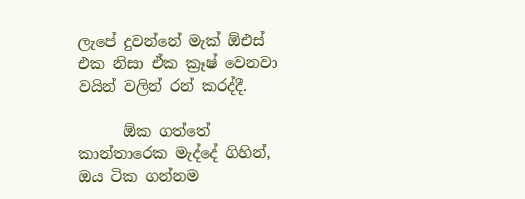ලැපේ දුවන්නේ මැක් ඕඑස් එක නිසා ඒක ක්‍රෑෂ් වෙනවා වයින් වලින් රන් කරද්දී.

      ඕක ගත්තේ කාන්තාරෙක මැද්දේ ගිහින්, ඔය ටික ගන්නම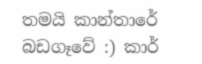තමයි කාන්තාරේ බඩගෑවේ :) කාර්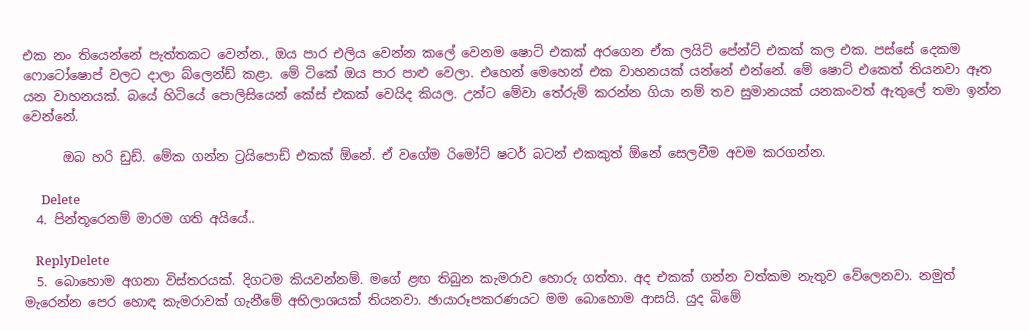එක නං තියෙන්නේ පැත්තකට වෙන්න., ඔය පාර එලිය වෙන්න කලේ වෙනම ෂොට් එකක් අරගෙන ඒක ලයිට් පේන්ට් එකක් කල එක. පස්සේ දෙකම ෆොටෝෂොප් වලට දාලා බ්ලෙන්ඩ් කළා. මේ ටිකේ ඔය පාර පාළු වෙලා. එහෙන් මෙහෙන් එක වාහනයක් යන්නේ එන්නේ. මේ ෂොට් එකෙත් තියනවා ඈත යන වාහනයක්. බයේ හිටියේ පොලිසියෙන් කේස් එකක් වෙයිද කියල. උන්ට මේවා තේරුම් කරන්න ගියා නම් තව සුමානයක් යනකංවත් ඇතුලේ තමා ඉන්න වෙන්නේ.

      ඔබ හරි ඩුඩ්. මේක ගන්න ට්‍රයිපොඩ් එකක් ඕනේ. ඒ වගේම රිමෝට් ෂටර් බටන් එකකුත් ඕනේ සෙලවීම අවම කරගන්න.

      Delete
  4. පින්තූරෙනම් මාරම ගති අයියේ..

    ReplyDelete
  5. බොහොම අගනා විස්තරයක්. දිගටම කියවන්නම්. මගේ ළඟ තිබුන කැමරාව හොරු ගත්තා. අද එකක් ගන්න වත්කම නැතුව වේලෙනවා. නමුත් මැරෙන්න පෙර හොඳ කැමරාවක් ගැනීමේ අභිලාශයක් තියනවා. ඡායාරූපකරණයට මම බොහොම ආසයි. යුද බිමේ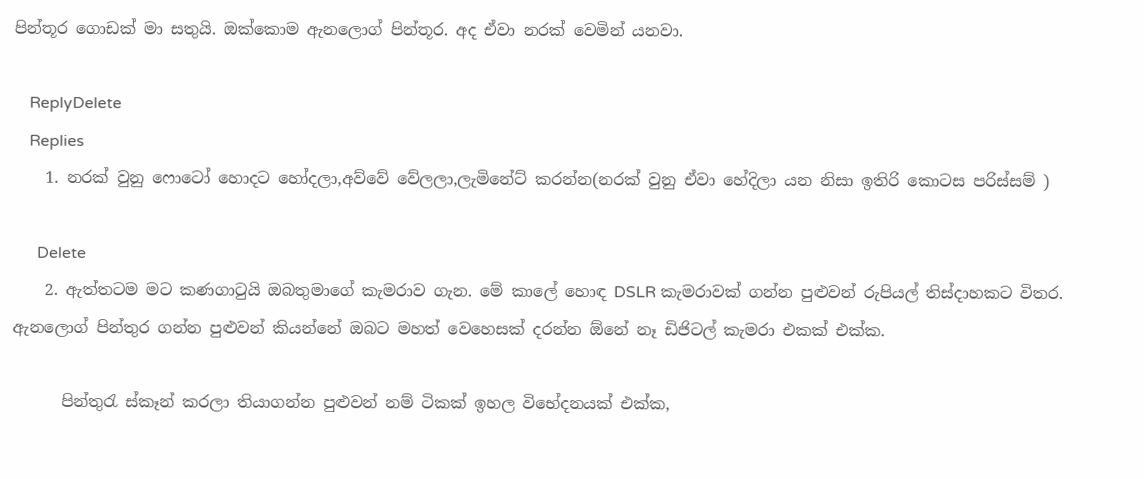පින්තූර ගොඩක් මා සතුයි. ඔක්කොම ඇනලොග් පින්තූර. අද ඒවා නරක් වෙමින් යනවා.

    ReplyDelete
    Replies
    1. නරක් වුනු ෆොටෝ හොදට හෝදලා,අව්වේ වේලලා,ලැමිනේට් කරන්න(නරක් වුනු ඒවා හේදිලා යන නිසා ඉතිරි කොටස පරිස්සම් )

      Delete
    2. ඇත්තටම මට කණගාටුයි ඔබතුමාගේ කැමරාව ගැන. මේ කාලේ හොඳ DSLR කැමරාවක් ගන්න පුළුවන් රුපියල් තිස්දාහකට විතර. ඇනලොග් පින්තුර ගන්න පුළුවන් කියන්නේ ඔබට මහත් වෙහෙසක් දරන්න ඕනේ නෑ ඩිජිටල් කැමරා එකක් එක්ක.

      පින්තුරැ ස්කෑන් කරලා තියාගන්න පුළුවන් නම් ටිකක් ඉහල විභේදනයක් එක්ක,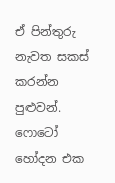ඒ පින්තුරු නැවත සකස් කරන්න පුළුවන්. ෆොටෝ හෝදන එක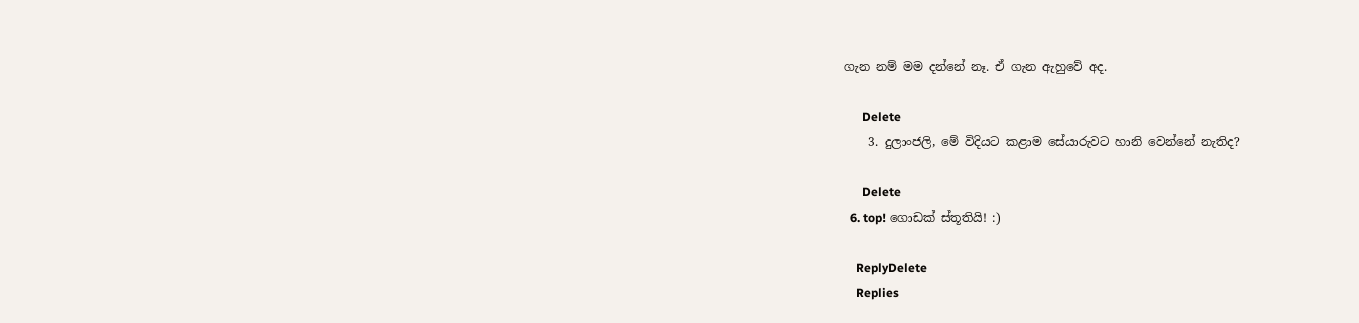ගැන නම් මම දන්නේ නෑ. ඒ ගැන ඇහුවේ අද.

      Delete
    3. දුලාංජලි, මේ විදියට කළාම සේයාරුවට හානි වෙන්නේ නැතිද?

      Delete
  6. top! ගොඩක් ස්තූතියි! :)

    ReplyDelete
    Replies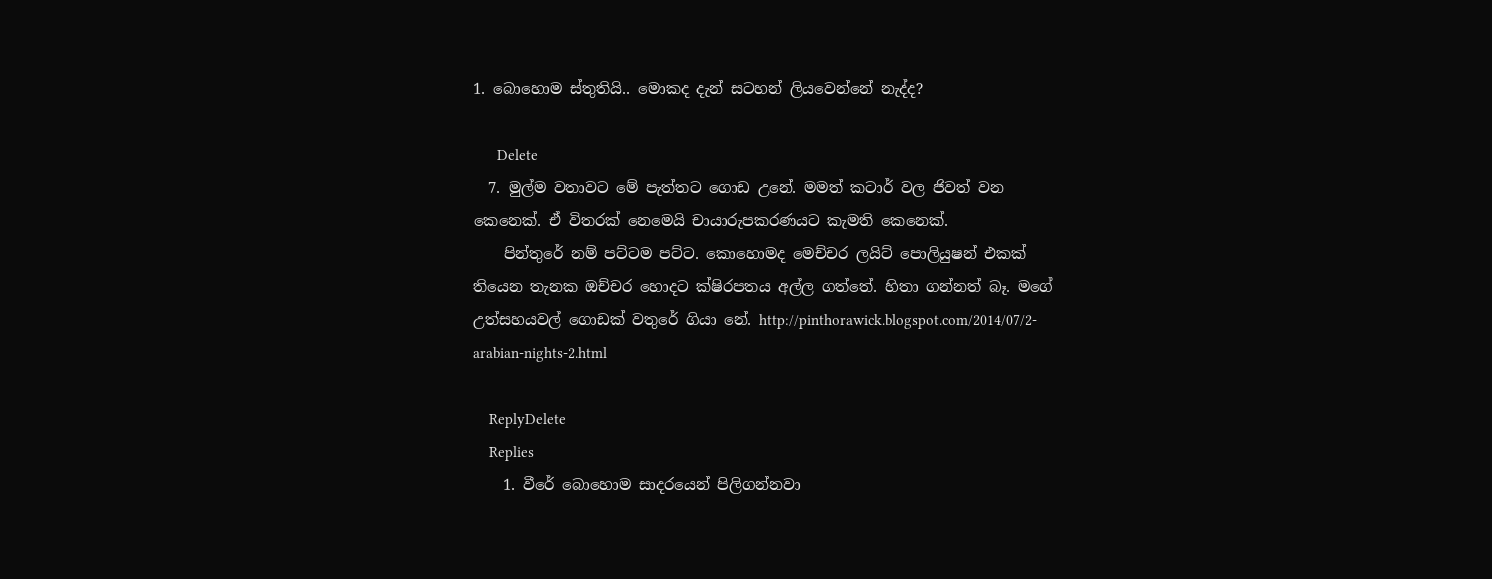1. බොහොම ස්තුතියි.. මොකද දැන් සටහන් ලියවෙන්නේ නැද්ද?

      Delete
  7. මුල්ම වතාවට මේ පැත්තට ගොඩ උනේ. මමත් කටාර් වල ජිවත් වන කෙනෙක්. ඒ විතරක් නෙමෙයි චායාරුපකරණයට කැමති කෙනෙක්.
    පින්තුරේ නම් පට්ටම පට්ට. කොහොමද මෙච්චර ලයිට් පොලියුෂන් එකක් තියෙන තැනක ඔච්චර හොදට ක්ෂිරපතය අල්ල ගත්තේ. හිතා ගන්නත් බෑ. මගේ උත්සහයවල් ගොඩක් වතුරේ ගියා නේ. http://pinthorawick.blogspot.com/2014/07/2-arabian-nights-2.html

    ReplyDelete
    Replies
    1. වීරේ බොහොම සාදරයෙන් පිලිගන්නවා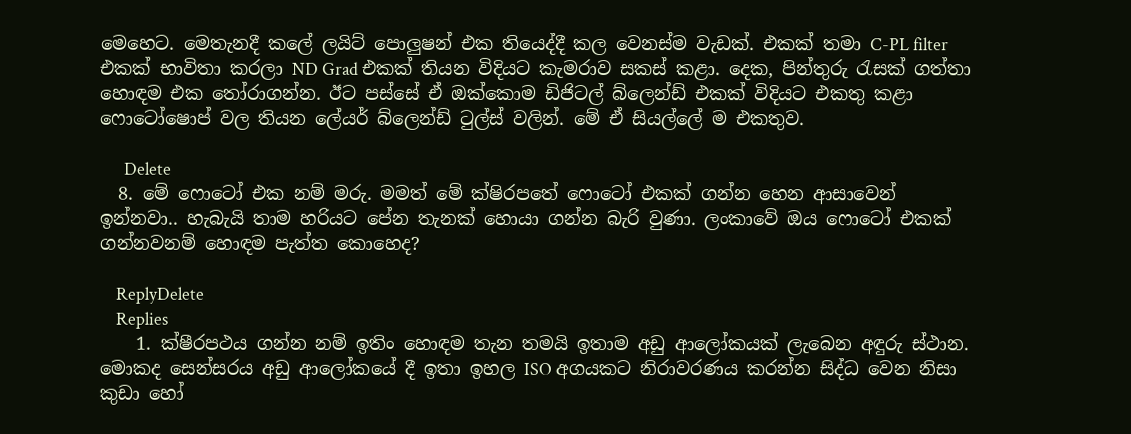මෙහෙට. මෙතැනදී කලේ ලයිට් පොලුෂන් එක තියෙද්දී කල වෙනස්ම වැඩක්. එකක් තමා C-PL filter එකක් භාවිතා කරලා ND Grad එකක් තියන විදියට කැමරාව සකස් කළා. දෙක, පින්තුරු රැසක් ගත්තා හොඳම එක තෝරාගන්න. ඊට පස්සේ ඒ ඔක්කොම ඩිජිටල් බ්ලෙන්ඩ් එකක් විදියට එකතු කළා ෆොටෝෂොප් වල තියන ලේයර් බ්ලෙන්ඩ් ටුල්ස් වලින්. මේ ඒ සියල්ලේ ම එකතුව.

      Delete
  8. මේ ෆොටෝ එක නම් මරු. මමත් මේ ක්ෂිරපතේ ෆොටෝ එකක් ගන්න හෙන ආසාවෙන් ඉන්නවා.. හැබැයි තාම හරියට පේන තැනක් හොයා ගන්න බැරි වුණා. ලංකාවේ ඔය ෆොටෝ එකක් ගන්නවනම් හොඳම පැත්ත කොහෙද?

    ReplyDelete
    Replies
    1. ක්ෂීරපථය ගන්න නම් ඉතිං හොඳම තැන තමයි ඉතාම අඩු ආලෝකයක් ලැබෙන අඳුරු ස්ථාන. මොකද සෙන්සරය අඩු ආලෝකයේ දී ඉතා ඉහල ISO අගයකට නිරාවරණය කරන්න සිද්ධ වෙන නිසා කුඩා හෝ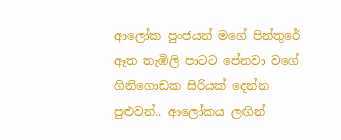ආලෝක පුංජයන් මගේ පින්තුරේ ඈත තැඹිලි පාටට පේනවා වගේ ගිනිගොඩක සිරියක් දෙන්න පුළුවන්.. ආලෝකය ලඟින්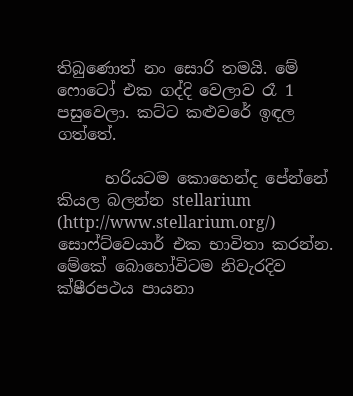තිබුණොත් නං සොරි තමයි. මේ ෆොටෝ එක ගද්දි වෙලාව රෑ 1 පසුවෙලා. කට්ට කළුවරේ ඉඳල ගත්තේ.

      හරියටම කොහෙන්ද පේන්නේ කියල බලන්න stellarium (http://www.stellarium.org/) සොෆ්ට්වෙයාර් එක භාවිතා කරන්න. මේකේ බොහෝවිටම නිවැරදිව ක්ෂීරපථය පායනා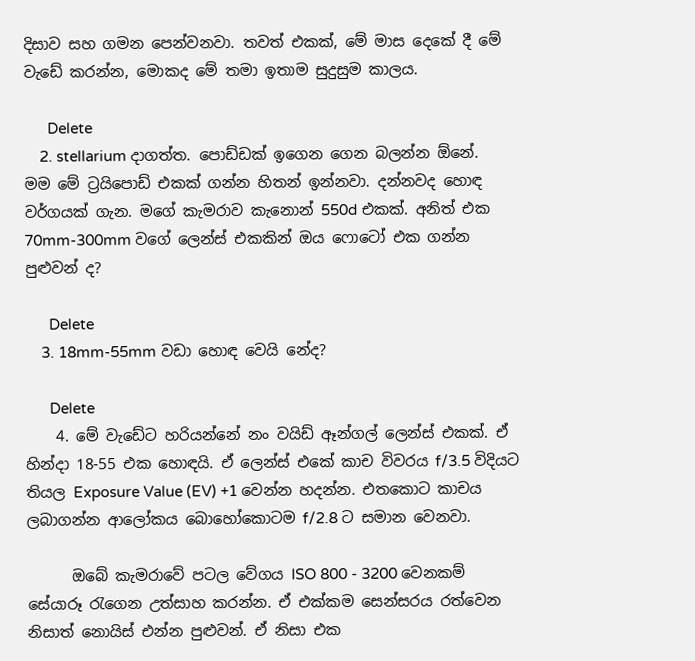දිසාව සහ ගමන පෙන්වනවා. තවත් එකක්, මේ මාස දෙකේ දී මේ වැඩේ කරන්න, මොකද මේ තමා ඉතාම සුදුසුම කාලය.

      Delete
    2. stellarium දාගත්ත. පොඩ්ඩක් ඉගෙන ගෙන බලන්න ඕනේ. මම මේ ට්‍රයිපොඩ් එකක් ගන්න හිතන් ඉන්නවා. දන්නවද හොඳ වර්ගයක් ගැන. මගේ කැමරාව කැනොන් 550d එකක්. අනිත් එක 70mm-300mm වගේ ලෙන්ස් එකකින් ඔය ෆොටෝ එක ගන්න පුළුවන් ද?

      Delete
    3. 18mm-55mm වඩා හොඳ වෙයි නේද?

      Delete
    4. මේ වැඩේට හරියන්නේ නං වයිඩ් ඈන්ගල් ලෙන්ස් එකක්. ඒ හින්දා 18-55 එක හොඳයි. ඒ ලෙන්ස් එකේ කාච විවරය f/3.5 විදියට තියල Exposure Value (EV) +1 වෙන්න හදන්න. එතකොට කාචය ලබාගන්න ආලෝකය බොහෝකොටම f/2.8 ට සමාන වෙනවා.

      ඔබේ කැමරාවේ පටල වේගය ISO 800 - 3200 වෙනකම් සේයාරූ රැගෙන උත්සාහ කරන්න. ඒ එක්කම සෙන්සරය රත්වෙන නිසාත් නොයිස් එන්න පුළුවන්. ඒ නිසා එක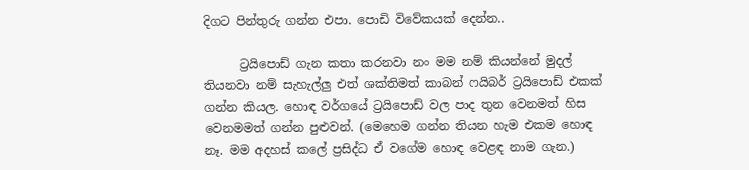දිගට පින්තුරු ගන්න එපා. පොඩි විවේකයක් දෙන්න..

      ට්‍රයිපොඩ් ගැන කතා කරනවා නං මම නම් කියන්නේ මුදල් තියනවා නම් සැහැල්ලු එත් ශක්තිමත් කාබන් ෆයිබර් ට්‍රයිපොඩ් එකක් ගන්න කියල. හොඳ වර්ගයේ ට්‍රයිපොඩ් වල පාද තුන වෙනමත් හිස වෙනමමත් ගන්න පුළුවන්. (මෙහෙම ගන්න තියන හැම එකම හොඳ නෑ. මම අදහස් කලේ ප්‍රසිද්ධ ඒ වගේම හොඳ වෙළඳ නාම ගැන.)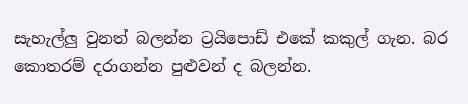සැහැල්ලු වුනත් බලන්න ට්‍රයිපොඩ් එකේ කකුල් ගැන. බර කොතරම් දරාගන්න පුළුවන් ද බලන්න.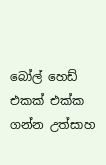බෝල් හෙඩ් එකක් එක්ක ගන්න උත්සාහ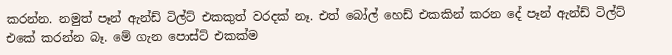කරන්න. නමුත් පෑන් ඇන්ඩ් ටිල්ට් එකකුත් වරදක් නෑ. එත් බෝල් හෙඩ් එකකින් කරන දේ පෑන් ඇන්ඩ් ටිල්ට් එකේ කරන්න බෑ. මේ ගැන පොස්ට් එකක්ම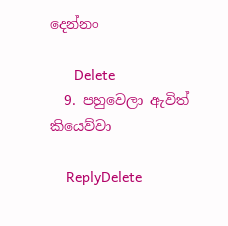දෙන්නං

      Delete
  9. පහුවෙලා ඇවිත් කියෙව්වා

    ReplyDelete